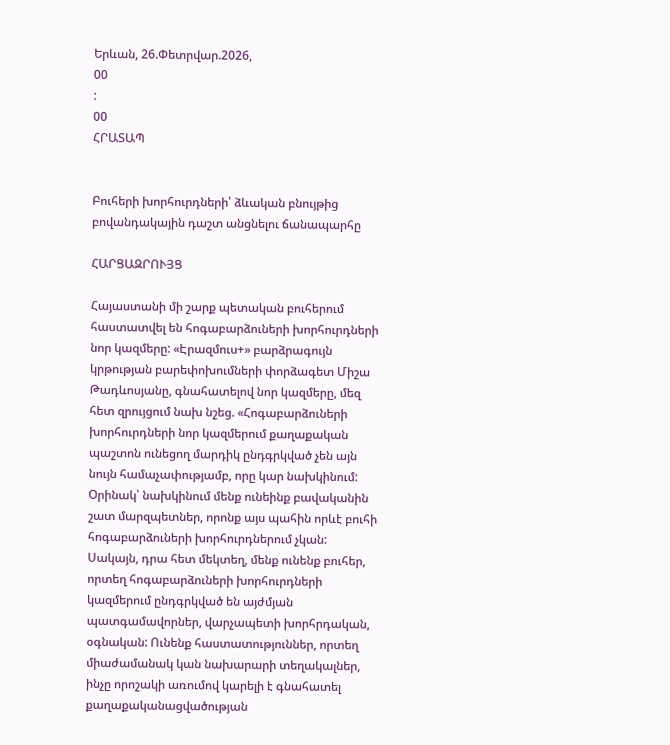Երևան, 26.Փետրվար.2026,
00
:
00
ՀՐԱՏԱՊ


Բուհերի խորհուրդների՝ ձևական բնույթից բովանդակային դաշտ անցնելու ճանապարհը

ՀԱՐՑԱԶՐՈՒՅՑ

Հայաստանի մի շարք պետական բուհերում հաստատվել են հոգաբարձուների խորհուրդների նոր կազմերը: «Էրազմուս+» բարձրագույն կրթության բարեփոխումների փորձագետ Միշա Թադևոսյանը, գնահատելով նոր կազմերը, մեզ հետ զրույցում նախ նշեց. «Հոգաբարձուների խորհուրդների նոր կազմերում քաղաքական պաշտոն ունեցող մարդիկ ընդգրկված չեն այն նույն համաչափությամբ, որը կար նախկինում: Օրինակ՝ նախկինում մենք ունեինք բավականին շատ մարզպետներ, որոնք այս պահին որևէ բուհի հոգաբարձուների խորհուրդներում չկան: Սակայն, դրա հետ մեկտեղ, մենք ունենք բուհեր, որտեղ հոգաբարձուների խորհուրդների կազմերում ընդգրկված են այժմյան պատգամավորներ, վարչապետի խորհրդական, օգնական: Ունենք հաստատություններ, որտեղ միաժամանակ կան նախարարի տեղակալներ, ինչը որոշակի առումով կարելի է գնահատել քաղաքականացվածության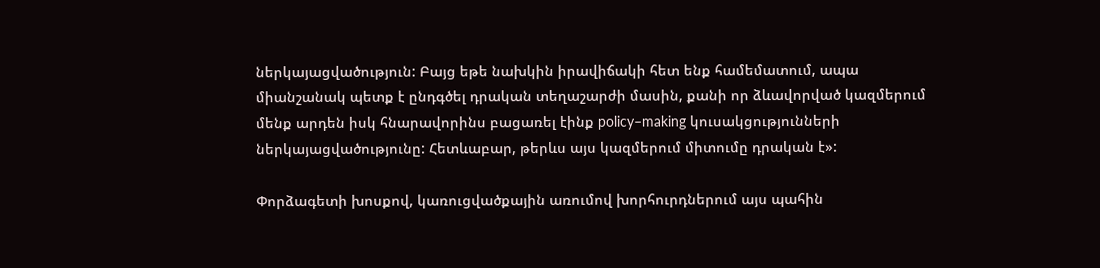ներկայացվածություն: Բայց եթե նախկին իրավիճակի հետ ենք համեմատում, ապա միանշանակ պետք է ընդգծել դրական տեղաշարժի մասին, քանի որ ձևավորված կազմերում մենք արդեն իսկ հնարավորինս բացառել էինք policy–making կուսակցությունների ներկայացվածությունը: Հետևաբար, թերևս այս կազմերում միտումը դրական է»:

Փորձագետի խոսքով, կառուցվածքային առումով խորհուրդներում այս պահին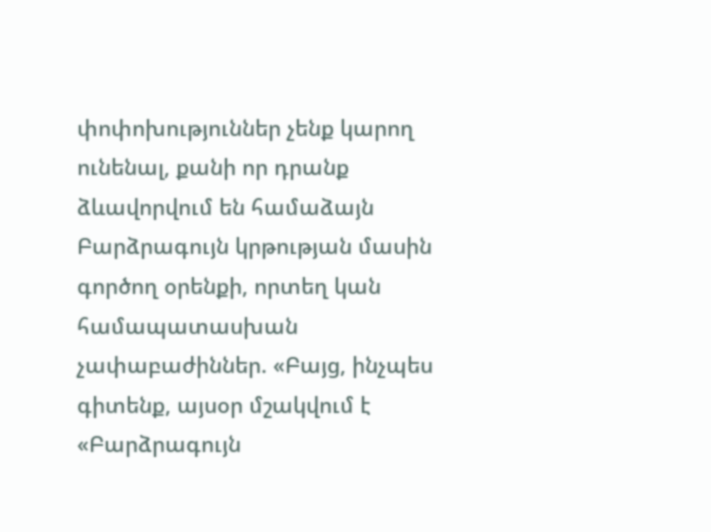փոփոխություններ չենք կարող ունենալ, քանի որ դրանք ձևավորվում են համաձայն Բարձրագույն կրթության մասին գործող օրենքի, որտեղ կան համապատասխան չափաբաժիններ. «Բայց, ինչպես գիտենք, այսօր մշակվում է «Բարձրագույն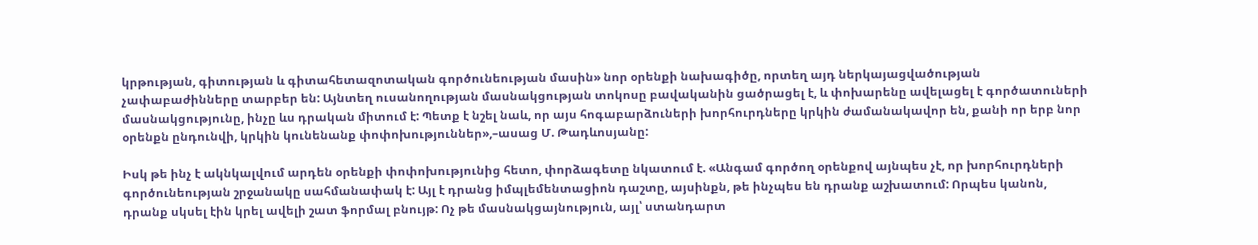կրթության, գիտության և գիտահետազոտական գործունեության մասին» նոր օրենքի նախագիծը, որտեղ այդ ներկայացվածության չափաբաժինները տարբեր են: Այնտեղ ուսանողության մասնակցության տոկոսը բավականին ցածրացել է, և փոխարենը ավելացել է գործատուների մասնակցությունը, ինչը ևս դրական միտում է: Պետք է նշել նաև, որ այս հոգաբարձուների խորհուրդները կրկին ժամանակավոր են, քանի որ երբ նոր օրենքն ընդունվի, կրկին կունենանք փոփոխություններ»,–ասաց Մ. Թադևոսյանը:

Իսկ թե ինչ է ակնկալվում արդեն օրենքի փոփոխությունից հետո, փորձագետը նկատում է. «Անգամ գործող օրենքով այնպես չէ, որ խորհուրդների գործունեության շրջանակը սահմանափակ է: Այլ է դրանց իմպլեմենտացիոն դաշտը, այսինքն, թե ինչպես են դրանք աշխատում: Որպես կանոն, դրանք սկսել էին կրել ավելի շատ ֆորմալ բնույթ: Ոչ թե մասնակցայնություն, այլ՝ ստանդարտ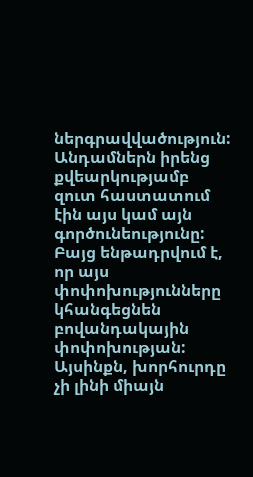ներգրավվածություն: Անդամներն իրենց քվեարկությամբ զուտ հաստատում էին այս կամ այն գործունեությունը: Բայց ենթադրվում է, որ այս փոփոխությունները կհանգեցնեն բովանդակային փոփոխության: Այսինքն, խորհուրդը չի լինի միայն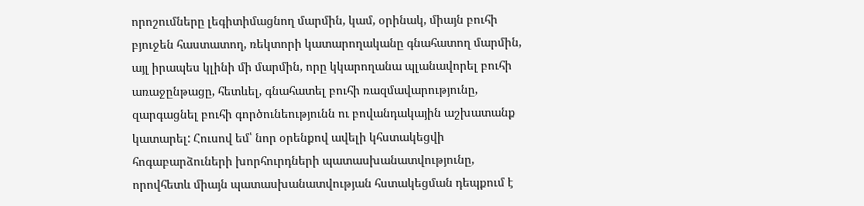որոշումները լեգիտիմացնող մարմին, կամ, օրինակ, միայն բուհի բյուջեն հաստատող, ռեկտորի կատարողականը գնահատող մարմին, այլ իրապես կլինի մի մարմին, որը կկարողանա պլանավորել բուհի առաջընթացը, հետևել, գնահատել բուհի ռազմավարությունը, զարգացնել բուհի գործունեությունն ու բովանդակային աշխատանք կատարել: Հուսով եմ՝ նոր օրենքով ավելի կհստակեցվի հոգաբարձուների խորհուրդների պատասխանատվությունը, որովհետև միայն պատասխանատվության հստակեցման դեպքում է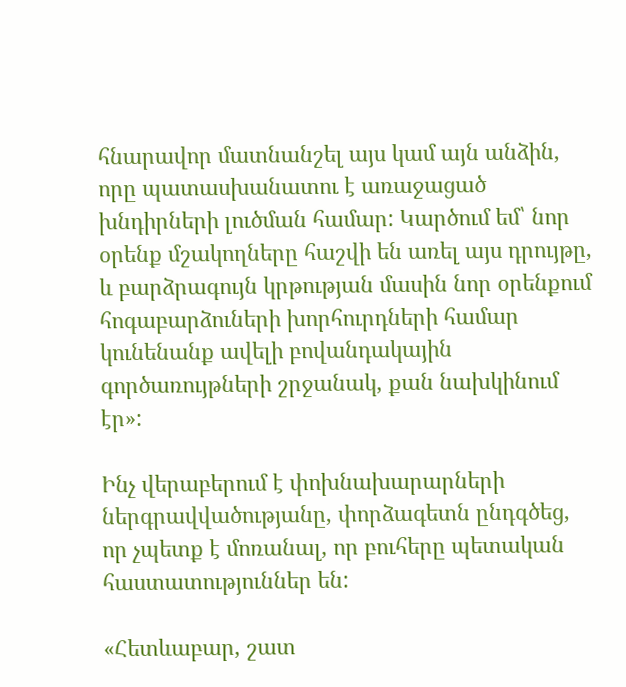հնարավոր մատնանշել այս կամ այն անձին, որը պատասխանատու է առաջացած խնդիրների լուծման համար: Կարծում եմ՝ նոր օրենք մշակողները հաշվի են առել այս դրույթը, և բարձրագույն կրթության մասին նոր օրենքում հոգաբարձուների խորհուրդների համար կունենանք ավելի բովանդակային գործառույթների շրջանակ, քան նախկինում էր»:

Ինչ վերաբերում է փոխնախարարների ներգրավվածությանը, փորձագետն ընդգծեց, որ չպետք է մոռանալ, որ բուհերը պետական հաստատություններ են:

«Հետևաբար, շատ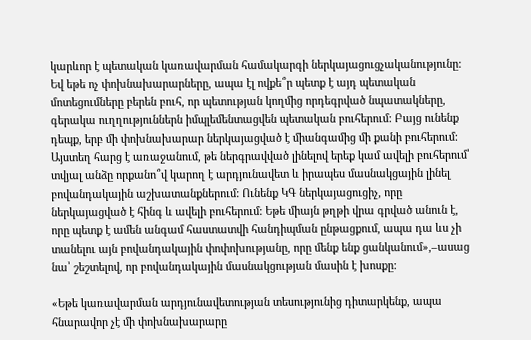կարևոր է պետական կառավարման համակարգի ներկայացուցչականությունը: Եվ եթե ոչ փոխնախարարները, ապա էլ ովքե՞ր պետք է այդ պետական մոտեցումները բերեն բուհ, որ պետության կողմից որդեգրված նպատակները, գերակա ուղղություններն իմպլեմենտացվեն պետական բուհերում: Բայց ունենք դեպք, երբ մի փոխնախարար ներկայացված է միանգամից մի քանի բուհերում: Այստեղ հարց է առաջանում, թե ներգրավված լինելով երեք կամ ավելի բուհերում՝ տվյալ անձը որքանո՞վ կարող է արդյունավետ և իրապես մասնակցային լինել բովանդակային աշխատանքներում: Ունենք ԿԳ ներկայացուցիչ, որը ներկայացված է հինգ և ավելի բուհերում: Եթե միայն թղթի վրա գրված անուն է, որը պետք է ամեն անգամ հաստատվի հանդիպման ընթացքում, ապա դա ևս չի տանելու այն բովանդակային փոփոխությանը, որը մենք ենք ցանկանում»,–ասաց նա՝ շեշտելով, որ բովանդակային մասնակցության մասին է խոսքը:

«Եթե կառավարման արդյունավետության տեսությունից դիտարկենք, ապա հնարավոր չէ մի փոխնախարարը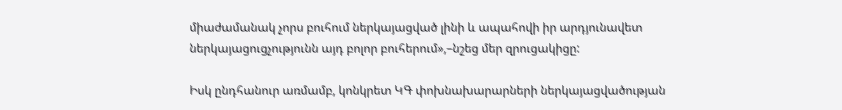միաժամանակ չորս բուհում ներկայացված լինի և ապահովի իր արդյունավետ ներկայացուցչությունն այդ բոլոր բուհերում»,–նշեց մեր զրուցակիցը:

Իսկ ընդհանուր առմամբ, կոնկրետ ԿԳ փոխնախարարների ներկայացվածության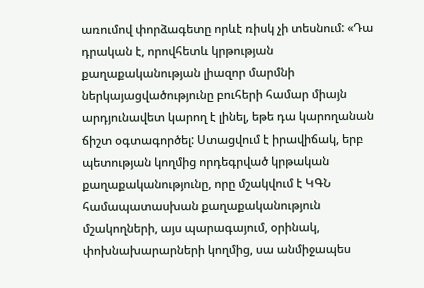առումով փորձագետը որևէ ռիսկ չի տեսնում: «Դա դրական է, որովհետև կրթության քաղաքականության լիազոր մարմնի ներկայացվածությունը բուհերի համար միայն արդյունավետ կարող է լինել, եթե դա կարողանան ճիշտ օգտագործել: Ստացվում է իրավիճակ, երբ պետության կողմից որդեգրված կրթական քաղաքականությունը, որը մշակվում է ԿԳՆ համապատասխան քաղաքականություն մշակողների, այս պարագայում, օրինակ, փոխնախարարների կողմից, սա անմիջապես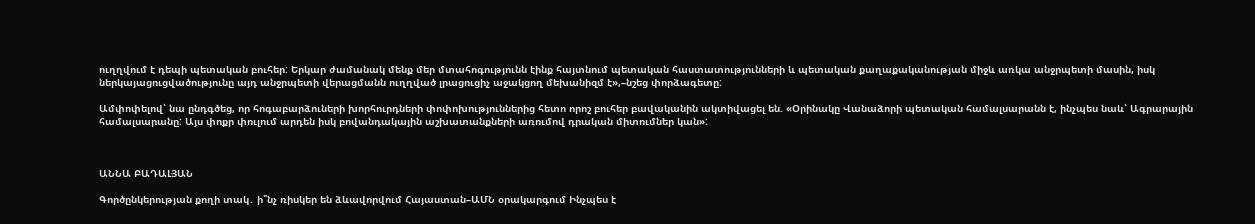ուղղվում է դեպի պետական բուհեր: Երկար ժամանակ մենք մեր մտահոգությունն էինք հայտնում պետական հաստատությունների և պետական քաղաքականության միջև առկա անջրպետի մասին, իսկ ներկայացուցվածությունը այդ անջրպետի վերացմանն ուղղված լրացուցիչ աջակցող մեխանիզմ է»,–նշեց փորձագետը:

Ամփոփելով՝ նա ընդգծեց, որ հոգաբարձուների խորհուրդների փոփոխություններից հետո որոշ բուհեր բավականին ակտիվացել են. «Օրինակը Վանաձորի պետական համալսարանն է, ինչպես նաև՝ Ագրարային համալսարանը: Այս փոքր փուլում արդեն իսկ բովանդակային աշխատանքների առումով դրական միտումներ կան»:



ԱՆՆԱ ԲԱԴԱԼՅԱՆ

Գործընկերության քողի տակ․ ի՞նչ ռիսկեր են ձևավորվում Հայաստան–ԱՄՆ օրակարգում Ինչպես է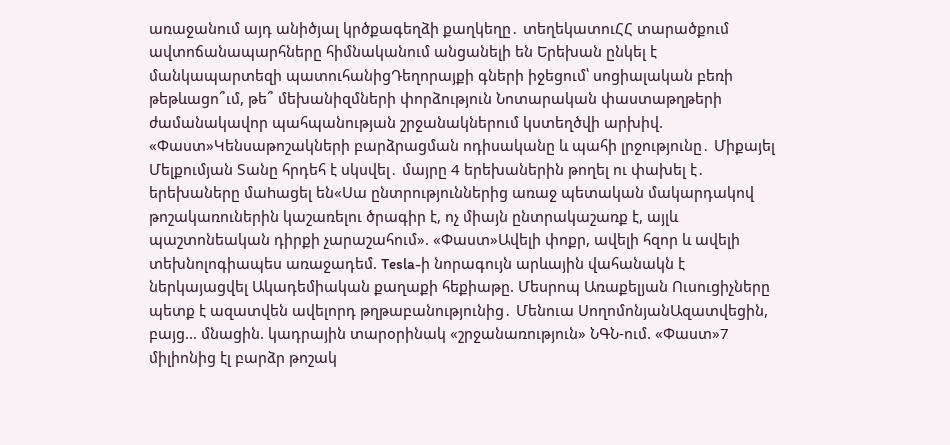առաջանում այդ անիծյալ կրծքագեղձի քաղկեղը․ տեղեկատուՀՀ տարածքում ավտոճանապարհները հիմնականում անցանելի են Երեխան ընկել է մանկապարտեզի պատուհանիցԴեղորայքի գների իջեցում՝ սոցիալական բեռի թեթևացո՞ւմ, թե՞ մեխանիզմների փորձություն Նոտարական փաստաթղթերի ժամանակավոր պահպանության շրջանակներում կստեղծվի արխիվ. «Փաստ»Կենսաթոշակների բարձրացման ոդիսականը և պահի լրջությունը․ Միքայել Մելքումյան Տանը հրդեհ է սկսվել․ մայրը 4 երեխաներին թողել ու փախել է․ երեխաները մաhացել են«Սա ընտրություններից առաջ պետական մակարդակով թոշակառուներին կաշառելու ծրագիր է, ոչ միայն ընտրակաշառք է, այլև պաշտոնեական դիրքի չարաշահում». «Փաստ»Ավելի փոքր, ավելի հզոր և ավելի տեխնոլոգիապես առաջադեմ. Tesla-ի նորագույն արևային վահանակն է ներկայացվել Ակադեմիական քաղաքի հեքիաթը. Մեսրոպ Առաքելյան Ուսուցիչները պետք է ազատվեն ավելորդ թղթաբանությունից․ Մենուա ՍողոմոնյանԱզատվեցին, բայց... մնացին. կադրային տարօրինակ «շրջանառություն» ՆԳՆ-ում. «Փաստ»7 միլիոնից էլ բարձր թոշակ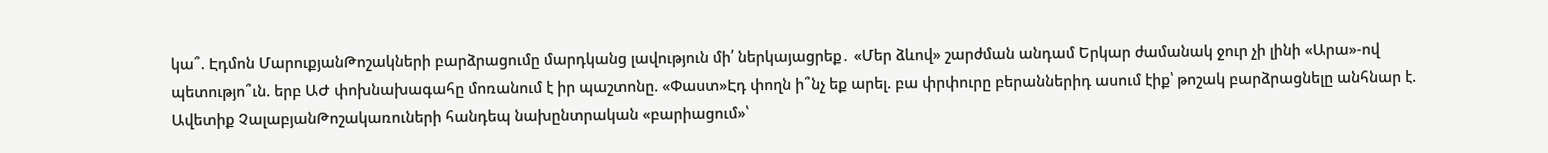կա՞. Էդմոն ՄարուքյանԹոշակների բարձրացումը մարդկանց լավություն մի՛ ներկայացրեք․ «Մեր ձևով» շարժման անդամ Երկար ժամանակ ջուր չի լինի «Արա»-ով պետությո՞ւն. երբ ԱԺ փոխնախագահը մոռանում է իր պաշտոնը. «Փաստ»Էդ փողն ի՞նչ եք արել. բա փրփուրը բերաններիդ ասում էիք՝ թոշակ բարձրացնելը անհնար է. Ավետիք ՉալաբյանԹոշակառուների հանդեպ նախընտրական «բարիացում»՝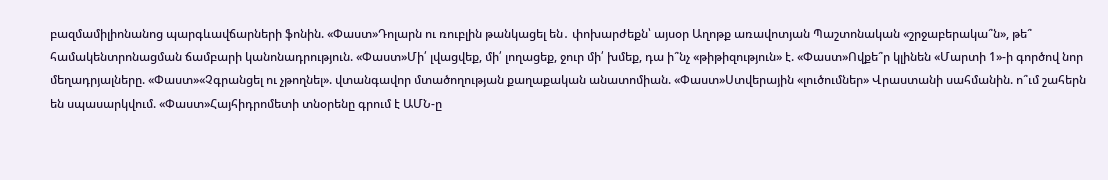բազմամիլիոնանոց պարգևավճարների ֆոնին. «Փաստ»Դոլարն ու ռուբլին թանկացել են․ փոխարժեքն՝ այսօր Աղոթք առավոտյան Պաշտոնական «շրջաբերակա՞ն», թե՞ համակենտրոնացման ճամբարի կանոնադրություն. «Փաստ»Մի՛ լվացվեք, մի՛ լողացեք, ջուր մի՛ խմեք, դա ի՞նչ «թիթիզություն» է. «Փաստ»Ովքե՞ր կլինեն «Մարտի 1»-ի գործով նոր մեղադրյալները. «Փաստ»«Չգրանցել ու չթողնել». վտանգավոր մտածողության քաղաքական անատոմիան. «Փաստ»Ստվերային «լուծումներ» Վրաստանի սահմանին. ո՞ւմ շահերն են սպասարկվում. «Փաստ»Հայհիդրոմետի տնօրենը գրում է ԱՄՆ-ը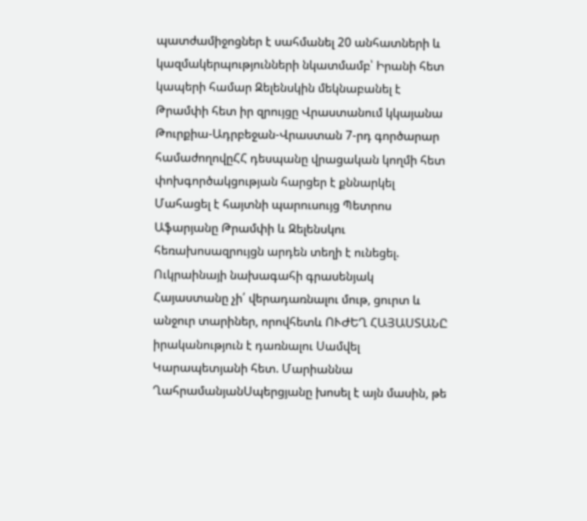պատժամիջոցներ է սահմանել 20 անհատների և կազմակերպությունների նկատմամբ՝ Իրանի հետ կապերի համար Զելենսկին մեկնաբանել է Թրամփի հետ իր զրույցը Վրաստանում կկայանա Թուրքիա-Ադրբեջան-Վրաստան 7-րդ գործարար համաժողովըՀՀ դեսպանը վրացական կողմի հետ փոխգործակցության հարցեր է քննարկել Մահացել է հայտնի պարուսույց Պետրոս Աֆարյանը Թրամփի և Զելենսկու հեռախոսազրույցն արդեն տեղի է ունեցել. Ուկրաինայի նախագահի գրասենյակ Հայաստանը չի՛ վերադառնալու մութ, ցուրտ և անջուր տարիներ, որովհետև ՈՒԺԵՂ ՀԱՅԱՍՏԱՆԸ իրականություն է դառնալու Սամվել Կարապետյանի հետ. Մարիաննա ՂահրամանյանՍպերցյանը խոսել է այն մասին, թե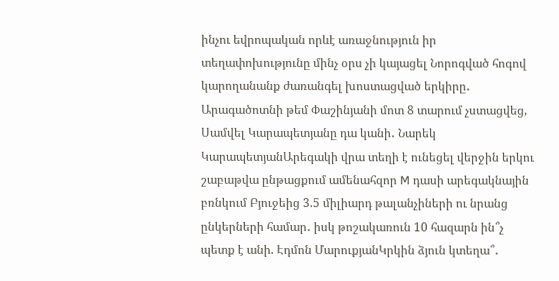ինչու եվրոպական որևէ առաջնություն իր տեղափոխությունը մինչ օրս չի կայացել Նորոգված հոգով կարողանանք ժառանգել խոստացված երկիրը․ Արագածոտնի թեմ Փաշինյանի մոտ 8 տարում չստացվեց, Սամվել Կարապետյանը դա կանի․ Նարեկ ԿարապետյանԱրեգակի վրա տեղի է ունեցել վերջին երկու շաբաթվա ընթացքում ամենահզոր M դասի արեգակնային բռնկում Բյուջեից 3.5 միլիարդ թալանչիների ու նրանց ընկերների համար․ իսկ թոշակառուն 10 հազարն ին՞չ պետք է անի. Էդմոն ՄարուքյանԿրկին ձյուն կտեղա՞․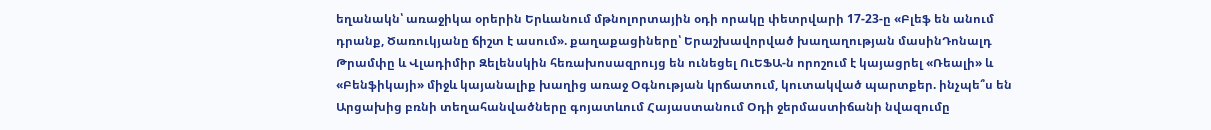եղանակն՝ առաջիկա օրերին Երևանում մթնոլորտային օդի որակը փետրվարի 17-23-ը «Բլեֆ են անում դրանք, Ծառուկյանը ճիշտ է ասում». քաղաքացիները՝ Երաշխավորված խաղաղության մասինԴոնալդ Թրամփը և Վլադիմիր Զելենսկին հեռախոսազրույց են ունեցել ՈւԵՖԱ-ն որոշում է կայացրել «Ռեալի» և «Բենֆիկայի» միջև կայանալիք խաղից առաջ Օգնության կրճատում, կուտակված պարտքեր. ինչպե՞ս են Արցախից բռնի տեղահանվածները գոյատևում Հայաստանում Օդի ջերմաստիճանի նվազումը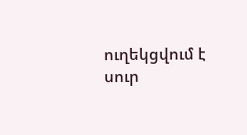ուղեկցվում է սուր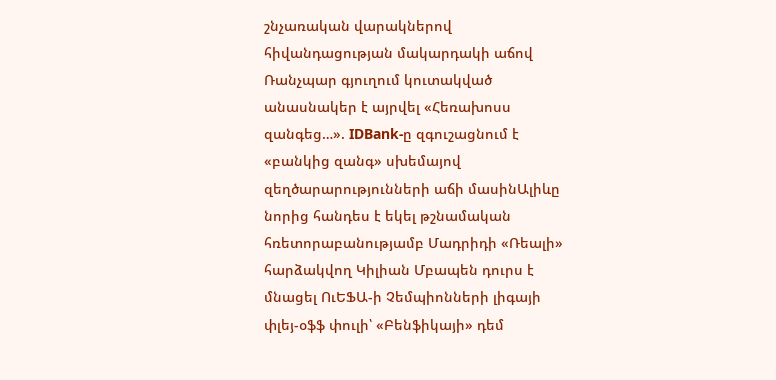շնչառական վարակներով հիվանդացության մակարդակի աճով Ռանչպար գյուղում կուտակված անասնակեր է այրվել «Հեռախոսս զանգեց…». IDBank-ը զգուշացնում է «բանկից զանգ» սխեմայով զեղծարարությունների աճի մասինԱլիևը նորից հանդես է եկել թշնամական հռետորաբանությամբ Մադրիդի «Ռեալի» հարձակվող Կիլիան Մբապեն դուրս է մնացել ՈւԵՖԱ-ի Չեմպիոնների լիգայի փլեյ-օֆֆ փուլի՝ «Բենֆիկայի» դեմ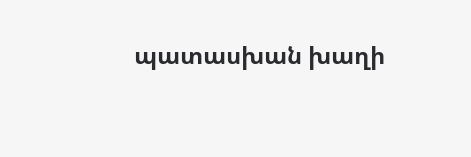պատասխան խաղի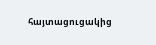հայտացուցակից